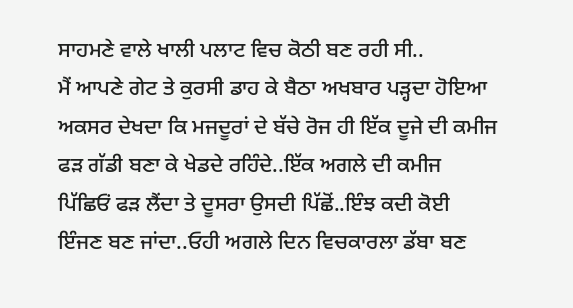ਸਾਹਮਣੇ ਵਾਲੇ ਖਾਲੀ ਪਲਾਟ ਵਿਚ ਕੋਠੀ ਬਣ ਰਹੀ ਸੀ..
ਮੈਂ ਆਪਣੇ ਗੇਟ ਤੇ ਕੁਰਸੀ ਡਾਹ ਕੇ ਬੈਠਾ ਅਖਬਾਰ ਪੜ੍ਹਦਾ ਹੋਇਆ ਅਕਸਰ ਦੇਖਦਾ ਕਿ ਮਜਦੂਰਾਂ ਦੇ ਬੱਚੇ ਰੋਜ ਹੀ ਇੱਕ ਦੂਜੇ ਦੀ ਕਮੀਜ ਫੜ ਗੱਡੀ ਬਣਾ ਕੇ ਖੇਡਦੇ ਰਹਿੰਦੇ..ਇੱਕ ਅਗਲੇ ਦੀ ਕਮੀਜ ਪਿੱਛਿਓਂ ਫੜ ਲੈਂਦਾ ਤੇ ਦੂਸਰਾ ਉਸਦੀ ਪਿੱਛੋਂ..ਇੰਝ ਕਦੀ ਕੋਈ ਇੰਜਣ ਬਣ ਜਾਂਦਾ..ਓਹੀ ਅਗਲੇ ਦਿਨ ਵਿਚਕਾਰਲਾ ਡੱਬਾ ਬਣ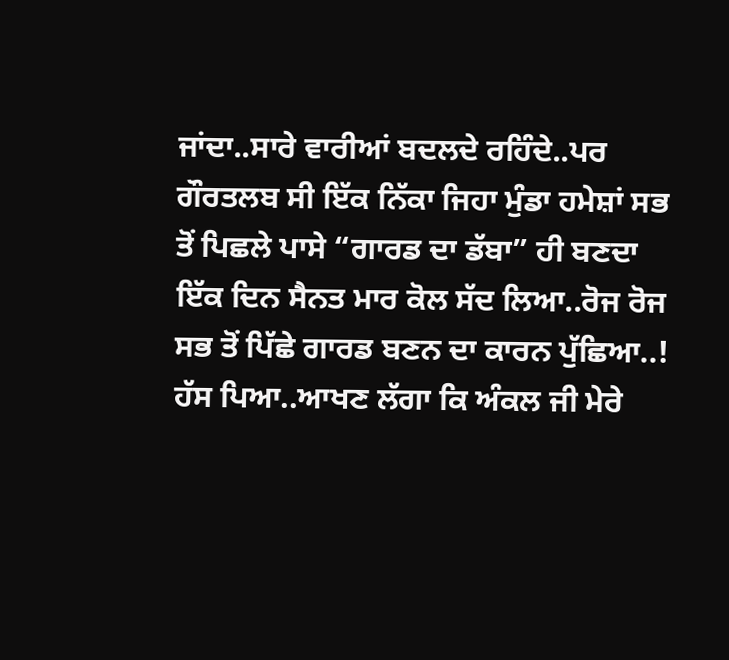ਜਾਂਦਾ..ਸਾਰੇ ਵਾਰੀਆਂ ਬਦਲਦੇ ਰਹਿੰਦੇ..ਪਰ ਗੌਰਤਲਬ ਸੀ ਇੱਕ ਨਿੱਕਾ ਜਿਹਾ ਮੁੰਡਾ ਹਮੇਸ਼ਾਂ ਸਭ ਤੋਂ ਪਿਛਲੇ ਪਾਸੇ “ਗਾਰਡ ਦਾ ਡੱਬਾ” ਹੀ ਬਣਦਾ
ਇੱਕ ਦਿਨ ਸੈਨਤ ਮਾਰ ਕੋਲ ਸੱਦ ਲਿਆ..ਰੋਜ ਰੋਜ ਸਭ ਤੋਂ ਪਿੱਛੇ ਗਾਰਡ ਬਣਨ ਦਾ ਕਾਰਨ ਪੁੱਛਿਆ..!
ਹੱਸ ਪਿਆ..ਆਖਣ ਲੱਗਾ ਕਿ ਅੰਕਲ ਜੀ ਮੇਰੇ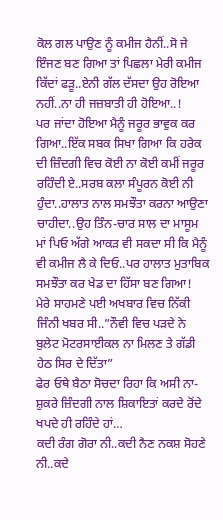ਕੋਲ ਗਲ ਪਾਉਣ ਨੂੰ ਕਮੀਜ ਹੈਨੀਂ..ਸੋ ਜੇ ਇੰਜਣ ਬਣ ਗਿਆ ਤਾਂ ਪਿਛਲਾ ਮੇਰੀ ਕਮੀਜ ਕਿੱਦਾਂ ਫੜੂ..ਏਨੀ ਗੱਲ ਦੱਸਦਾ ਉਹ ਰੋਇਆ ਨਹੀਂ..ਨਾ ਹੀ ਜਜ਼ਬਾਤੀ ਹੀ ਹੋਇਆ..!
ਪਰ ਜਾਂਦਾ ਹੋਇਆ ਮੈਨੂੰ ਜਰੂਰ ਭਾਵੁਕ ਕਰ ਗਿਆ..ਇੱਕ ਸਬਕ ਸਿਖਾ ਗਿਆ ਕਿ ਹਰੇਕ ਦੀ ਜ਼ਿੰਦਗੀ ਵਿਚ ਕੋਈ ਨਾ ਕੋਈ ਕਮੀਂ ਜਰੂਰ ਰਹਿੰਦੀ ਏ..ਸਰਬ ਕਲਾ ਸੰਪੂਰਨ ਕੋਈ ਨੀ ਹੁੰਦਾ..ਹਾਲਾਤ ਨਾਲ ਸਮਝੌਤਾ ਕਰਨਾ ਆਉਣਾ ਚਾਹੀਦਾ..ਉਹ ਤਿੰਨ-ਚਾਰ ਸਾਲ ਦਾ ਮਾਸੂਮ ਮਾਂ ਪਿਓ ਅੱਗੇ ਆਕੜ ਵੀ ਸਕਦਾ ਸੀ ਕਿ ਮੈਨੂੰ ਵੀ ਕਮੀਜ ਲੈ ਕੇ ਦਿਓ..ਪਰ ਹਾਲਾਤ ਮੁਤਾਬਿਕ ਸਮਝੌਤਾ ਕਰ ਖੇਡ ਦਾ ਹਿੱਸਾ ਬਣ ਗਿਆ!
ਮੇਰੇ ਸਾਹਮਣੇ ਪਈ ਅਖਬਾਰ ਵਿਚ ਨਿੱਕੀ ਜਿੰਨੀ ਖਬਰ ਸੀ..”ਨੌਵੀ ਵਿਚ ਪੜਦੇ ਨੇ ਬੁਲੇਟ ਮੋਟਰਸਾਈਕਲ ਨਾ ਮਿਲਣ ਤੇ ਗੱਡੀ ਹੇਠ ਸਿਰ ਦੇ ਦਿੱਤਾ”
ਫੇਰ ਓਥੇ ਬੈਠਾ ਸੋਚਦਾ ਰਿਹਾ ਕਿ ਅਸੀ ਨਾ-ਸ਼ੁਕਰੇ ਜ਼ਿੰਦਗੀ ਨਾਲ ਸ਼ਿਕਾਇਤਾਂ ਕਰਦੇ ਰੋਂਦੇ ਖਪਦੇ ਹੀ ਰਹਿੰਦੇ ਹਾਂ…
ਕਦੀ ਰੰਗ ਗੋਰਾ ਨੀ..ਕਦੀ ਨੈਣ ਨਕਸ਼ ਸੋਹਣੇ ਨੀ..ਕਦੇ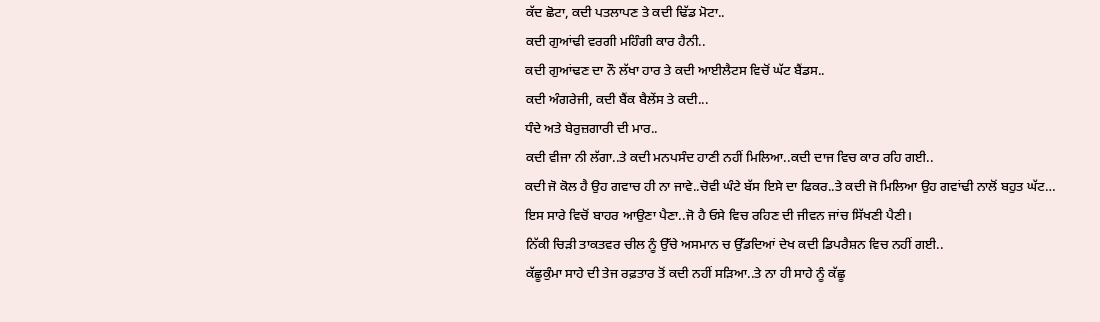ਕੱਦ ਛੋਟਾ, ਕਦੀ ਪਤਲਾਪਣ ਤੇ ਕਦੀ ਢਿੱਡ ਮੋਟਾ..
ਕਦੀ ਗੁਆਂਢੀ ਵਰਗੀ ਮਹਿੰਗੀ ਕਾਰ ਹੈਨੀ..
ਕਦੀ ਗੁਆਂਢਣ ਦਾ ਨੌ ਲੱਖਾ ਹਾਰ ਤੇ ਕਦੀ ਆਈਲੈਟਸ ਵਿਚੋਂ ਘੱਟ ਬੈਂਡਸ..
ਕਦੀ ਅੰਗਰੇਜੀ, ਕਦੀ ਬੈਂਕ ਬੈਲੇਂਸ ਤੇ ਕਦੀ...
ਧੰਦੇ ਅਤੇ ਬੇਰੁਜ਼ਗਾਰੀ ਦੀ ਮਾਰ..
ਕਦੀ ਵੀਜਾ ਨੀ ਲੱਗਾ..ਤੇ ਕਦੀ ਮਨਪਸੰਦ ਹਾਣੀ ਨਹੀਂ ਮਿਲਿਆ..ਕਦੀ ਦਾਜ ਵਿਚ ਕਾਰ ਰਹਿ ਗਈ..
ਕਦੀ ਜੋ ਕੋਲ ਹੈ ਉਹ ਗਵਾਚ ਹੀ ਨਾ ਜਾਵੇ..ਚੋਵੀ ਘੰਟੇ ਬੱਸ ਇਸੇ ਦਾ ਫਿਕਰ..ਤੇ ਕਦੀ ਜੋ ਮਿਲਿਆ ਉਹ ਗਵਾਂਢੀ ਨਾਲੋਂ ਬਹੁਤ ਘੱਟ…
ਇਸ ਸਾਰੇ ਵਿਚੋਂ ਬਾਹਰ ਆਉਣਾ ਪੈਣਾ..ਜੋ ਹੈ ਓਸੇ ਵਿਚ ਰਹਿਣ ਦੀ ਜੀਵਨ ਜਾਂਚ ਸਿੱਖਣੀ ਪੈਣੀ।
ਨਿੱਕੀ ਚਿੜੀ ਤਾਕਤਵਰ ਚੀਲ ਨੂੰ ਉੱਚੇ ਅਸਮਾਨ ਚ ਉੱਡਦਿਆਂ ਦੇਖ ਕਦੀ ਡਿਪਰੈਸ਼ਨ ਵਿਚ ਨਹੀਂ ਗਈ..
ਕੱਛੂਕੁੰਮਾ ਸਾਹੇ ਦੀ ਤੇਜ ਰਫ਼ਤਾਰ ਤੋਂ ਕਦੀ ਨਹੀਂ ਸੜਿਆ..ਤੇ ਨਾ ਹੀ ਸਾਹੇ ਨੂੰ ਕੱਛੂ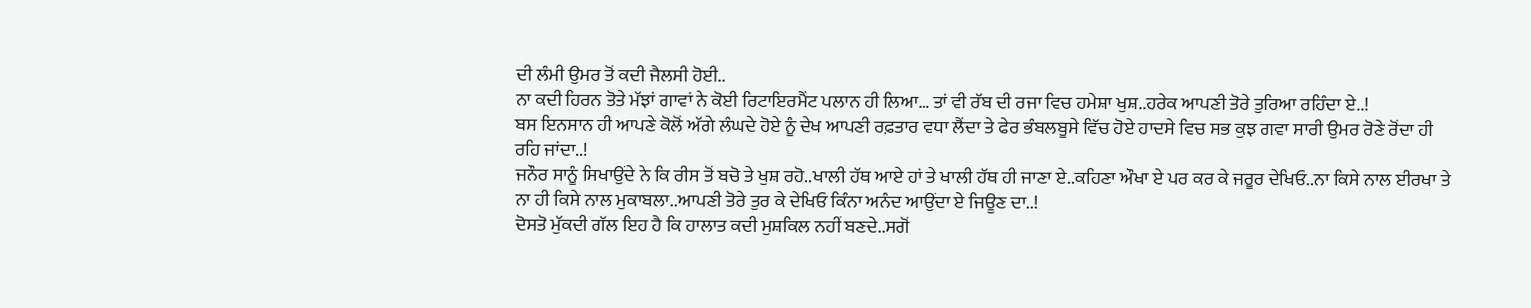ਦੀ ਲੰਮੀ ਉਮਰ ਤੋਂ ਕਦੀ ਜੈਲਸੀ ਹੋਈ..
ਨਾ ਕਦੀ ਹਿਰਨ ਤੋਤੇ ਮੱਝਾਂ ਗਾਵਾਂ ਨੇ ਕੋਈ ਰਿਟਾਇਰਮੈਂਟ ਪਲਾਨ ਹੀ ਲਿਆ… ਤਾਂ ਵੀ ਰੱਬ ਦੀ ਰਜਾ ਵਿਚ ਹਮੇਸ਼ਾ ਖੁਸ਼..ਹਰੇਕ ਆਪਣੀ ਤੋਰੇ ਤੁਰਿਆ ਰਹਿੰਦਾ ਏ..!
ਬਸ ਇਨਸਾਨ ਹੀ ਆਪਣੇ ਕੋਲੋਂ ਅੱਗੇ ਲੰਘਦੇ ਹੋਏ ਨੂੰ ਦੇਖ ਆਪਣੀ ਰਫ਼ਤਾਰ ਵਧਾ ਲੈਂਦਾ ਤੇ ਫੇਰ ਭੰਬਲਬੂਸੇ ਵਿੱਚ ਹੋਏ ਹਾਦਸੇ ਵਿਚ ਸਭ ਕੁਝ ਗਵਾ ਸਾਰੀ ਉਮਰ ਰੋਣੇ ਰੋਂਦਾ ਹੀ ਰਹਿ ਜਾਂਦਾ..!
ਜਨੌਰ ਸਾਨੂੰ ਸਿਖਾਉਂਦੇ ਨੇ ਕਿ ਰੀਸ ਤੋਂ ਬਚੋ ਤੇ ਖੁਸ਼ ਰਹੋ..ਖਾਲੀ ਹੱਥ ਆਏ ਹਾਂ ਤੇ ਖਾਲੀ ਹੱਥ ਹੀ ਜਾਣਾ ਏ..ਕਹਿਣਾ ਔਖਾ ਏ ਪਰ ਕਰ ਕੇ ਜਰੂਰ ਦੇਖਿਓ..ਨਾ ਕਿਸੇ ਨਾਲ ਈਰਖਾ ਤੇ ਨਾ ਹੀ ਕਿਸੇ ਨਾਲ ਮੁਕਾਬਲਾ..ਆਪਣੀ ਤੋਰੇ ਤੁਰ ਕੇ ਦੇਖਿਓ ਕਿੰਨਾ ਅਨੰਦ ਆਉਂਦਾ ਏ ਜਿਊਣ ਦਾ..!
ਦੋਸਤੋ ਮੁੱਕਦੀ ਗੱਲ ਇਹ ਹੈ ਕਿ ਹਾਲਾਤ ਕਦੀ ਮੁਸ਼ਕਿਲ ਨਹੀਂ ਬਣਦੇ..ਸਗੋਂ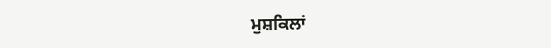ਮੁਸ਼ਕਿਲਾਂ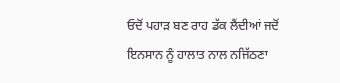ਓਦੋਂ ਪਹਾੜ ਬਣ ਰਾਹ ਡੱਕ ਲੈਂਦੀਆਂ ਜਦੋਂ ਇਨਸਾਨ ਨੂੰ ਹਾਲਾਤ ਨਾਲ ਨਜਿੱਠਣਾ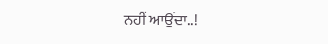ਨਹੀਂ ਆਉਂਦਾ..!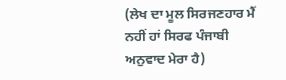(ਲੇਖ ਦਾ ਮੂਲ ਸਿਰਜਣਹਾਰ ਮੈਂ ਨਹੀਂ ਹਾਂ ਸਿਰਫ ਪੰਜਾਬੀ ਅਨੁਵਾਦ ਮੇਰਾ ਹੈ)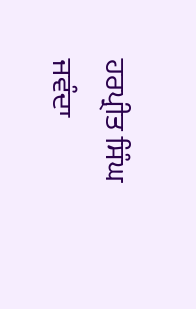ਹਰਪ੍ਰੀਤ ਸਿੰਘ ਜਵੰਦਾ